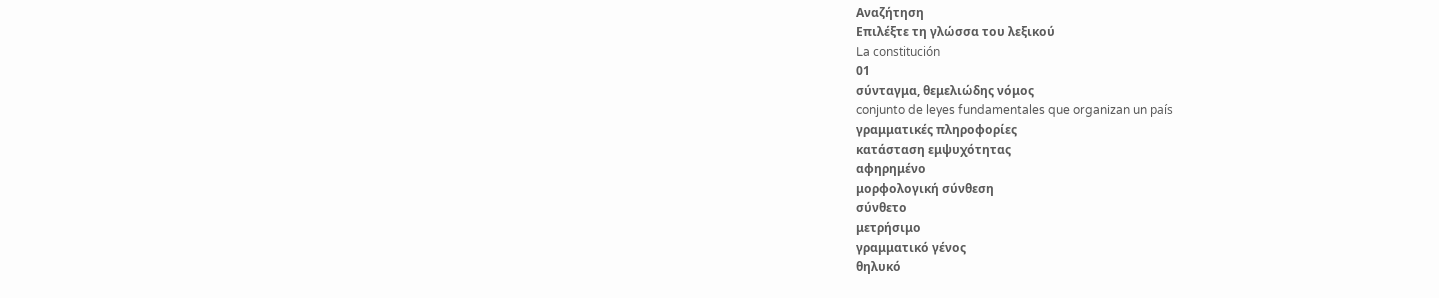Αναζήτηση
Επιλέξτε τη γλώσσα του λεξικού
La constitución
01
σύνταγμα, θεμελιώδης νόμος
conjunto de leyes fundamentales que organizan un país
γραμματικές πληροφορίες
κατάσταση εμψυχότητας
αφηρημένο
μορφολογική σύνθεση
σύνθετο
μετρήσιμο
γραμματικό γένος
θηλυκό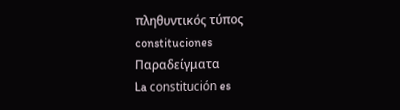πληθυντικός τύπος
constituciones
Παραδείγματα
La constitución es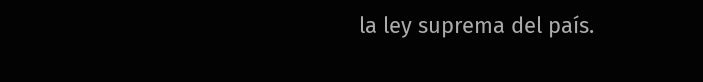la ley suprema del país.